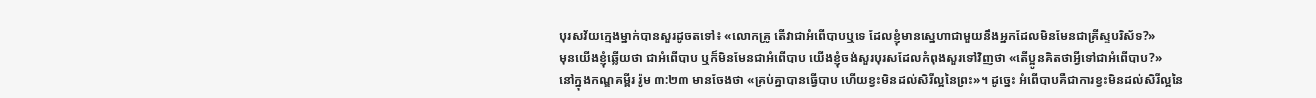បុរសវ័យក្មេងម្នាក់បានសួរដូចតទៅ៖ «លោកគ្រូ តើវាជាអំពើបាបឬទេ ដែលខ្ញុំមានស្នេហាជាមួយនឹងអ្នកដែលមិនមែនជាគ្រីស្ទបរិស័ទ?»
មុនយើងខ្ញុំឆ្លើយថា ជាអំពើបាប ឬក៏មិនមែនជាអំពើបាប យើងខ្ញុំចង់សួរបុរសដែលកំពុងសួរទៅវិញថា «តើប្អូនគិតថាអ្វីទៅជាអំពើបាប?»
នៅក្នុងកណ្ឌគម្ពីរ រ៉ូម ៣:២៣ មានចែងថា «គ្រប់គ្នាបានធ្វើបាប ហើយខ្វះមិនដល់សិរីល្អនៃព្រះ»។ ដូច្នេះ អំពើបាបគឺជាការខ្វះមិនដល់សិរីល្អនៃ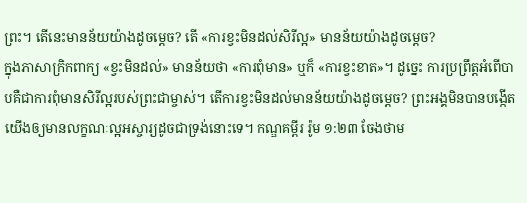ព្រះ។ តើនេះមានន័យយ៉ាងដូចម្ដេច? តើ «ការខ្វះមិនដល់សិរីល្អ» មានន័យយ៉ាងដូចម្ដេច?
ក្នុងភាសាក្រិកពាក្យ «ខ្វះមិនដល់» មានន័យថា «ការពុំមាន» ឬក៏ «ការខ្វះខាត»។ ដូច្នេះ ការប្រព្រឹត្តអំពើបាបគឺជាការពុំមានសិរីល្អរបស់ព្រះជាម្ចាស់។ តើការខ្វះមិនដល់មានន័យយ៉ាងដូចម្ដេច? ព្រះអង្គមិនបានបង្កើតយើងឲ្យមានលក្ខណៈល្អអស្ចារ្យដូចជាទ្រង់នោះទេ។ កណ្ឌគម្ពីរ រ៉ូម ១:២៣ ចែងថាម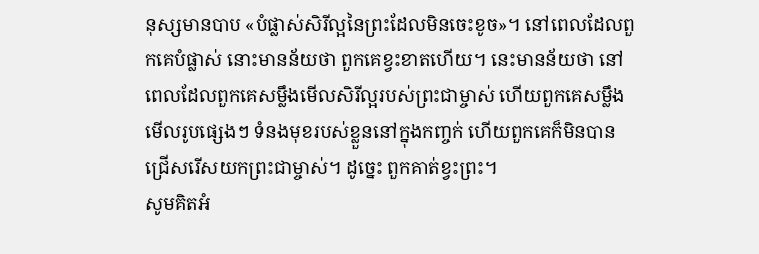នុស្សមានបាប «បំផ្លាស់សិរីល្អនៃព្រះដែលមិនចេះខូច»។ នៅពេលដែលពួកគេបំផ្លាស់ នោះមានន័យថា ពួកគេខ្វះខាតហើយ។ នេះមានន័យថា នៅពេលដែលពួកគេសម្លឹងមើលសិរីល្អរបស់ព្រះជាម្ចាស់ ហើយពួកគេសម្លឹងមើលរូបផ្សេងៗ ទំនងមុខរបស់ខ្លួននៅក្នុងកញ្ចក់ ហើយពួកគេក៏មិនបានជ្រើសរើសយកព្រះជាម្ចាស់។ ដូច្នេះ ពួកគាត់ខ្វះព្រះ។
សូមគិតអំ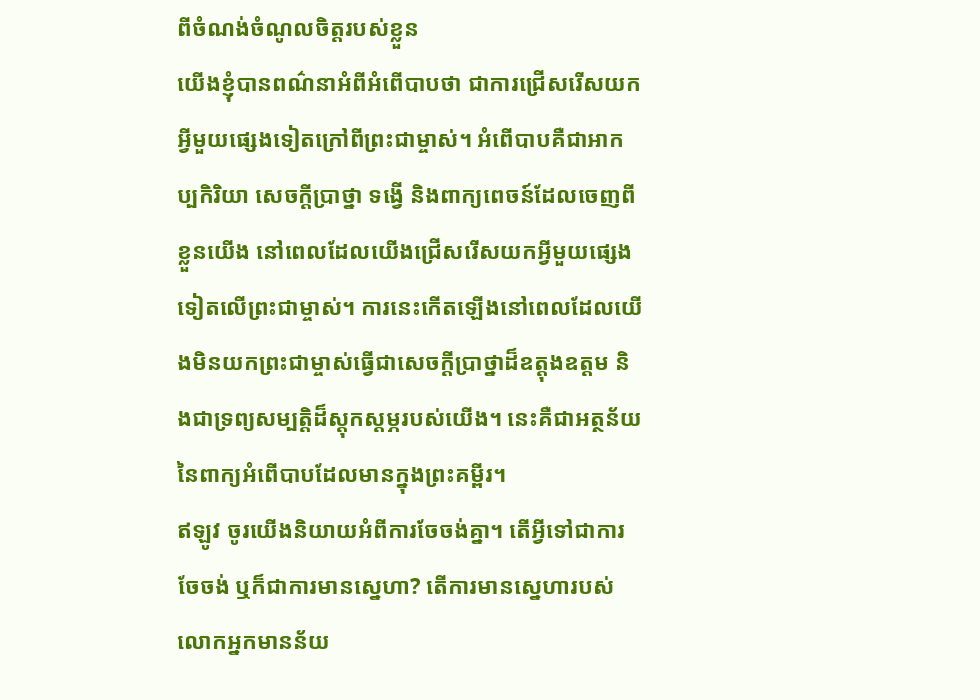ពីចំណង់ចំណូលចិត្តរបស់ខ្លួន
យើងខ្ញុំបានពណ៌នាអំពីអំពើបាបថា ជាការជ្រើសរើសយកអ្វីមួយផ្សេងទៀតក្រៅពីព្រះជាម្ចាស់។ អំពើបាបគឺជាអាកប្បកិរិយា សេចក្ដីប្រាថ្នា ទង្វើ និងពាក្យពេចន៍ដែលចេញពីខ្លួនយើង នៅពេលដែលយើងជ្រើសរើសយកអ្វីមួយផ្សេងទៀតលើព្រះជាម្ចាស់។ ការនេះកើតឡើងនៅពេលដែលយើងមិនយកព្រះជាម្ចាស់ធ្វើជាសេចក្ដីប្រាថ្នាដ៏ឧត្តុងឧត្តម និងជាទ្រព្យសម្បត្តិដ៏ស្ដុកស្ដម្ភរបស់យើង។ នេះគឺជាអត្ថន័យនៃពាក្យអំពើបាបដែលមានក្នុងព្រះគម្ពីរ។
ឥឡូវ ចូរយើងនិយាយអំពីការចែចង់គ្នា។ តើអ្វីទៅជាការចែចង់ ឬក៏ជាការមានស្នេហា? តើការមានស្នេហារបស់លោកអ្នកមានន័យ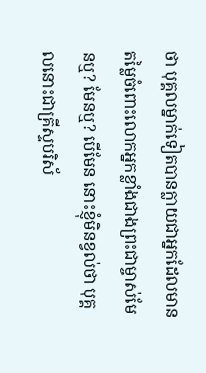ថា បុគ្គលម្នាក់ទៀតបានក្លាយជាអ្នកដែលមានតម្លៃចំពោះលោកអ្នកខ្លាំងជាងព្រះជាម្ចាស់មែនឬ? មែនឬ? បើមែន នោះខ្ញុំមិនខ្វល់ថា បុគ្គលនោះជាគ្រីស្ទបរិស័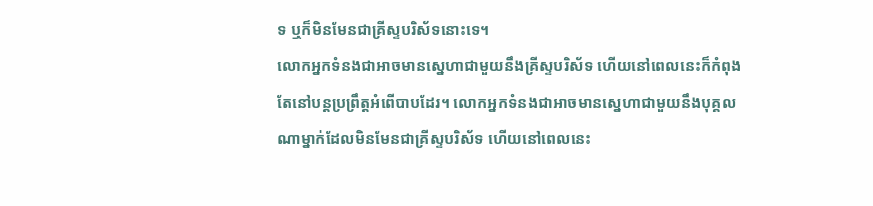ទ ឬក៏មិនមែនជាគ្រីស្ទបរិស័ទនោះទេ។
លោកអ្នកទំនងជាអាចមានស្នេហាជាមួយនឹងគ្រីស្ទបរិស័ទ ហើយនៅពេលនេះក៏កំពុងតែនៅបន្តប្រព្រឹត្តអំពើបាបដែរ។ លោកអ្នកទំនងជាអាចមានស្នេហាជាមួយនឹងបុគ្គលណាម្នាក់ដែលមិនមែនជាគ្រីស្ទបរិស័ទ ហើយនៅពេលនេះ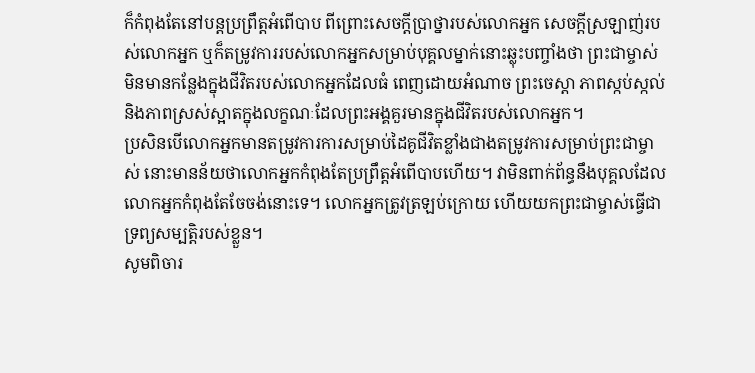ក៏កំពុងតែនៅបន្តប្រព្រឹត្តអំពើបាប ពីព្រោះសេចក្ដីប្រាថ្នារបស់លោកអ្នក សេចក្ដីស្រឡាញ់របស់លោកអ្នក ឬក៏តម្រូវការរបស់លោកអ្នកសម្រាប់បុគ្គលម្នាក់នោះឆ្លុះបញ្ចាំងថា ព្រះជាម្ចាស់មិនមានកន្លែងក្នុងជីវិតរបស់លោកអ្នកដែលធំ ពេញដោយអំណាច ព្រះចេស្ដា ភាពស្កប់ស្កល់ និងភាពស្រស់ស្អាតក្នុងលក្ខណៈដែលព្រះអង្គគួរមានក្នុងជីវិតរបស់លោកអ្នក។
ប្រសិនបើលោកអ្នកមានតម្រូវការការសម្រាប់ដៃគូជីវិតខ្លាំងជាងតម្រូវការសម្រាប់ព្រះជាម្ចាស់ នោះមានន័យថាលោកអ្នកកំពុងតែប្រព្រឹត្តអំពើបាបហើយ។ វាមិនពាក់ព័ន្ធនឹងបុគ្គលដែលលោកអ្នកកំពុងតែចែចង់នោះទេ។ លោកអ្នកត្រូវត្រឡប់ក្រោយ ហើយយកព្រះជាម្ចាស់ធ្វើជាទ្រព្យសម្បត្តិរបស់ខ្លួន។
សូមពិចារ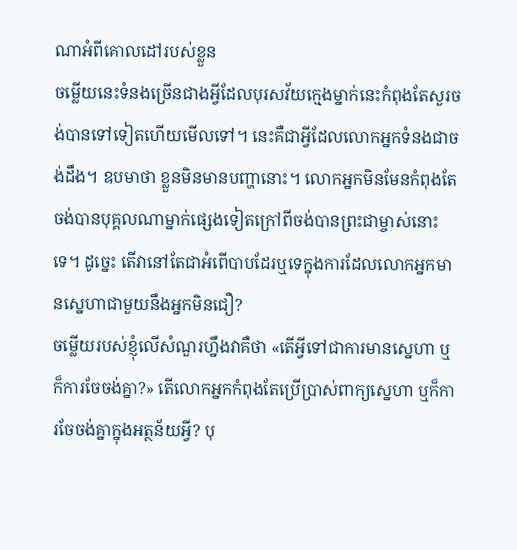ណាអំពីគោលដៅរបស់ខ្លួន
ចម្លើយនេះទំនងច្រើនជាងអ្វីដែលបុរសវ័យក្មេងម្នាក់នេះកំពុងតែសួរចង់បានទៅទៀតហើយមើលទៅ។ នេះគឺជាអ្វីដែលលោកអ្នកទំនងជាចង់ដឹង។ ឧបមាថា ខ្លួនមិនមានបញ្ហានោះ។ លោកអ្នកមិនមែនកំពុងតែចង់បានបុគ្គលណាម្នាក់ផ្សេងទៀតក្រៅពីចង់បានព្រះជាម្ចាស់នោះទេ។ ដូច្នេះ តើវានៅតែជាអំពើបាបដែរឬទេក្នុងការដែលលោកអ្នកមានស្នេហាជាមួយនឹងអ្នកមិនជឿ?
ចម្លើយរបស់ខ្ញុំលើសំណួរហ្នឹងវាគឺថា «តើអ្វីទៅជាការមានស្នេហា ឬក៏ការចែចង់គ្នា?» តើលោកអ្នកកំពុងតែប្រើប្រាស់ពាក្យស្នេហា ឬក៏ការចែចង់គ្នាក្នុងអត្ថន័យអ្វី? បុ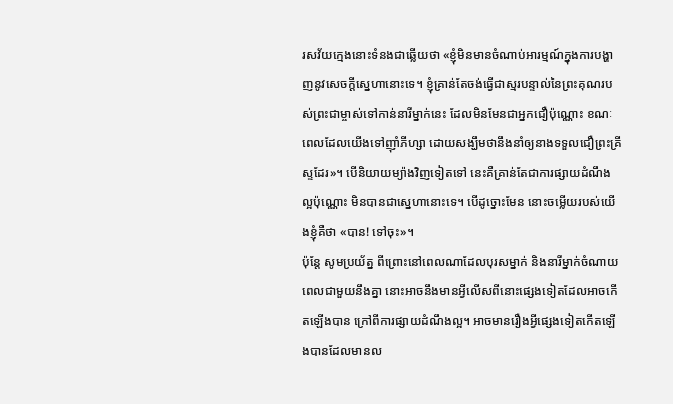រសវ័យក្មេងនោះទំនងជាឆ្លើយថា «ខ្ញុំមិនមានចំណាប់អារម្មណ៍ក្នុងការបង្ហាញនូវសេចក្ដីស្នេហានោះទេ។ ខ្ញុំគ្រាន់តែចង់ធ្វើជាស្មរបន្ទាល់នៃព្រះគុណរបស់ព្រះជាម្ចាស់ទៅកាន់នារីម្នាក់នេះ ដែលមិនមែនជាអ្នកជឿប៉ុណ្ណោះ ខណៈពេលដែលយើងទៅញ៉ាំភីហ្សា ដោយសង្ឃឹមថានឹងនាំឲ្យនាងទទួលជឿព្រះគ្រីស្ទដែរ»។ បើនិយាយម្យ៉ាងវិញទៀតទៅ នេះគឺគ្រាន់តែជាការផ្សាយដំណឹងល្អប៉ុណ្ណោះ មិនបានជាស្នេហានោះទេ។ បើដូច្នោះមែន នោះចម្លើយរបស់យើងខ្ញុំគឺថា «បាន! ទៅចុះ»។
ប៉ុន្តែ សូមប្រយ័ត្ន ពីព្រោះនៅពេលណាដែលបុរសម្នាក់ និងនារីម្នាក់ចំណាយពេលជាមួយនឹងគ្នា នោះអាចនឹងមានអ្វីលើសពីនោះផ្សេងទៀតដែលអាចកើតឡើងបាន ក្រៅពីការផ្សាយដំណឹងល្អ។ អាចមានរឿងអ្វីផ្សេងទៀតកើតឡើងបានដែលមានល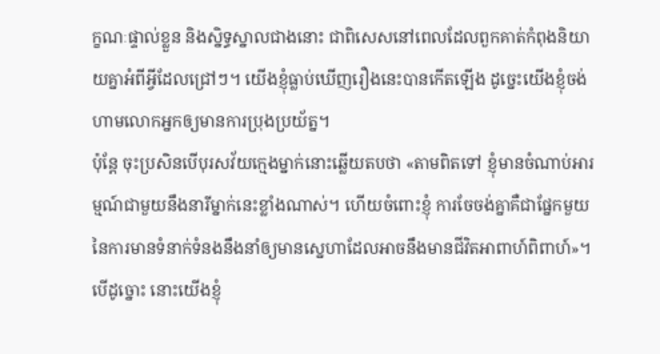ក្ខណៈផ្ទាល់ខ្លួន និងស្និទ្ធស្នាលជាងនោះ ជាពិសេសនៅពេលដែលពួកគាត់កំពុងនិយាយគ្នាអំពីអ្វីដែលជ្រៅៗ។ យើងខ្ញុំធ្លាប់ឃើញរឿងនេះបានកើតឡើង ដូច្នេះយើងខ្ញុំចង់ហាមលោកអ្នកឲ្យមានការប្រុងប្រយ័ត្ន។
ប៉ុន្តែ ចុះប្រសិនបើបុរសវ័យក្មេងម្នាក់នោះឆ្លើយតបថា «តាមពិតទៅ ខ្ញុំមានចំណាប់អារម្មណ៍ជាមួយនឹងនារីម្នាក់នេះខ្លាំងណាស់។ ហើយចំពោះខ្ញុំ ការចែចង់គ្នាគឺជាផ្នែកមួយនៃការមានទំនាក់ទំនងនឹងនាំឲ្យមានស្នេហាដែលអាចនឹងមានជីវិតអាពាហ៍ពិពាហ៍»។ បើដូច្នោះ នោះយើងខ្ញុំ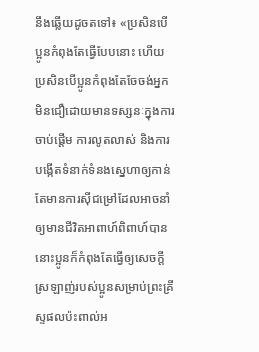នឹងឆ្លើយដូចតទៅ៖ «ប្រសិនបើប្អូនកំពុងតែធ្វើបែបនោះ ហើយប្រសិនបើប្អូនកំពុងតែចែចង់អ្នកមិនជឿដោយមានទស្សនៈក្នុងការចាប់ផ្ដើម ការលូតលាស់ និងការបង្កើតទំនាក់ទំនងស្នេហាឲ្យកាន់តែមានការស៊ីជម្រៅដែលអាចនាំឲ្យមានជីវិតអាពាហ៍ពិពាហ៍បាន នោះប្អូនក៏កំពុងតែធ្វើឲ្យសេចក្ដីស្រឡាញ់របស់ប្អូនសម្រាប់ព្រះគ្រីស្ទផលប៉ះពាល់អ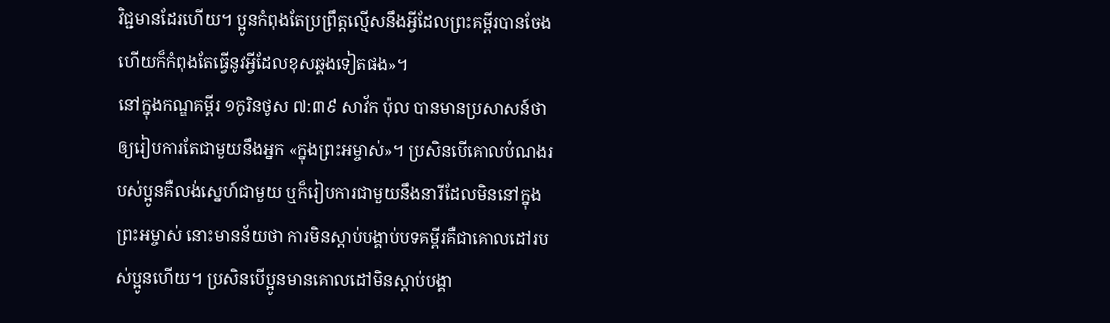វិជ្ជមានដែរហើយ។ ប្អូនកំពុងតែប្រព្រឹត្តល្មើសនឹងអ្វីដែលព្រះគម្ពីរបានចែង ហើយក៏កំពុងតែធ្វើនូវអ្វីដែលខុសឆ្គងទៀតផង»។
នៅក្នុងកណ្ឌគម្ពីរ ១កូរិនថូស ៧:៣៩ សាវ័ក ប៉ុល បានមានប្រសាសន៍ថាឲ្យរៀបការតែជាមួយនឹងអ្នក «ក្នុងព្រះអម្ចាស់»។ ប្រសិនបើគោលបំណងរបស់ប្អូនគឺលង់ស្នេហ៍ជាមួយ ឬក៏រៀបការជាមួយនឹងនារីដែលមិននៅក្នុងព្រះអម្ចាស់ នោះមានន័យថា ការមិនស្ដាប់បង្គាប់បទគម្ពីរគឺជាគោលដៅរបស់ប្អូនហើយ។ ប្រសិនបើប្អូនមានគោលដៅមិនស្ដាប់បង្គា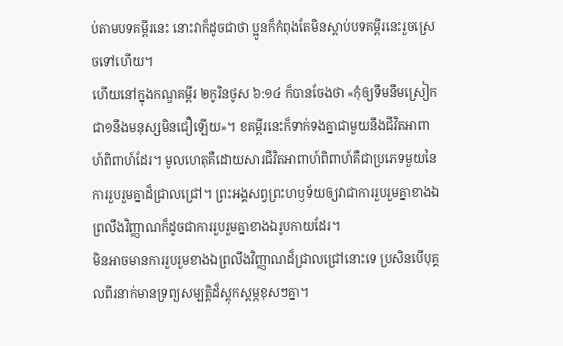ប់តាមបទគម្ពីរនេះ នោះវាក៏ដូចជាថា ប្អូនក៏កំពុងតែមិនស្ដាប់បទគម្ពីរនេះរួចស្រេចទៅហើយ។
ហើយនៅក្នុងកណ្ឌគម្ពីរ ២កូរិនថូស ៦:១៤ ក៏បានចែងថា «កុំឲ្យទឹមនឹមស្រៀក ជា១នឹងមនុស្សមិនជឿឡើយ»។ ខគម្ពីរនេះក៏ទាក់ទងគ្នាជាមួយនឹងជីវិតអាពាហ៍ពិពាហ៍ដែរ។ មូលហេតុគឺដោយសារជីវិតអាពាហ៍ពិពាហ៍គឺជាប្រភេទមួយនៃការរួបរួមគ្នាដ៏ជ្រាលជ្រៅ។ ព្រះអង្គសព្វព្រះហឫទ័យឲ្យវាជាការរួបរួមគ្នាខាងឯព្រលឹងវិញ្ញាណក៏ដូចជាការរួបរួមគ្នាខាងឯរូបកាយដែរ។
មិនអាចមានការរួបរួមខាងឯព្រលឹងវិញ្ញាណដ៏ជ្រាលជ្រៅនោះទេ ប្រសិនបើបុគ្គលពីរនាក់មានទ្រព្យសម្បត្តិដ៏ស្ដុកស្ដម្ភខុសៗគ្នា។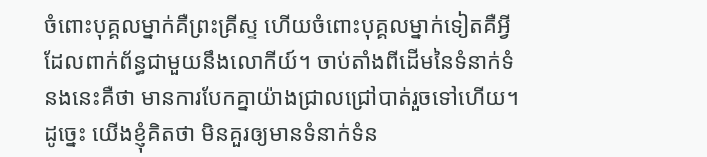ចំពោះបុគ្គលម្នាក់គឺព្រះគ្រីស្ទ ហើយចំពោះបុគ្គលម្នាក់ទៀតគឺអ្វីដែលពាក់ព័ន្ធជាមួយនឹងលោកីយ៍។ ចាប់តាំងពីដើមនៃទំនាក់ទំនងនេះគឺថា មានការបែកគ្នាយ៉ាងជ្រាលជ្រៅបាត់រួចទៅហើយ។
ដូច្នេះ យើងខ្ញុំគិតថា មិនគួរឲ្យមានទំនាក់ទំន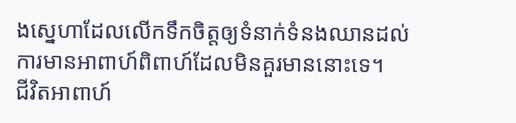ងស្នេហាដែលលើកទឹកចិត្តឲ្យទំនាក់ទំនងឈានដល់ការមានអាពាហ៍ពិពាហ៍ដែលមិនគួរមាននោះទេ។
ជីវិតអាពាហ៍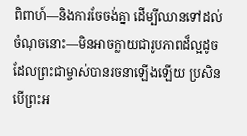ពិពាហ៍—និងការចែចង់គ្នា ដើម្បីឈានទៅដល់ចំណុចនោះ—មិនអាចក្លាយជារូបភាពដ៏ល្អដូចដែលព្រះជាម្ចាស់បានរចនាឡើងឡើយ ប្រសិនបើព្រះអ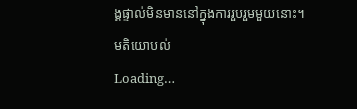ង្គផ្ទាល់មិនមាននៅក្នុងការរួបរួមមួយនោះ។
មតិយោបល់
Loading…